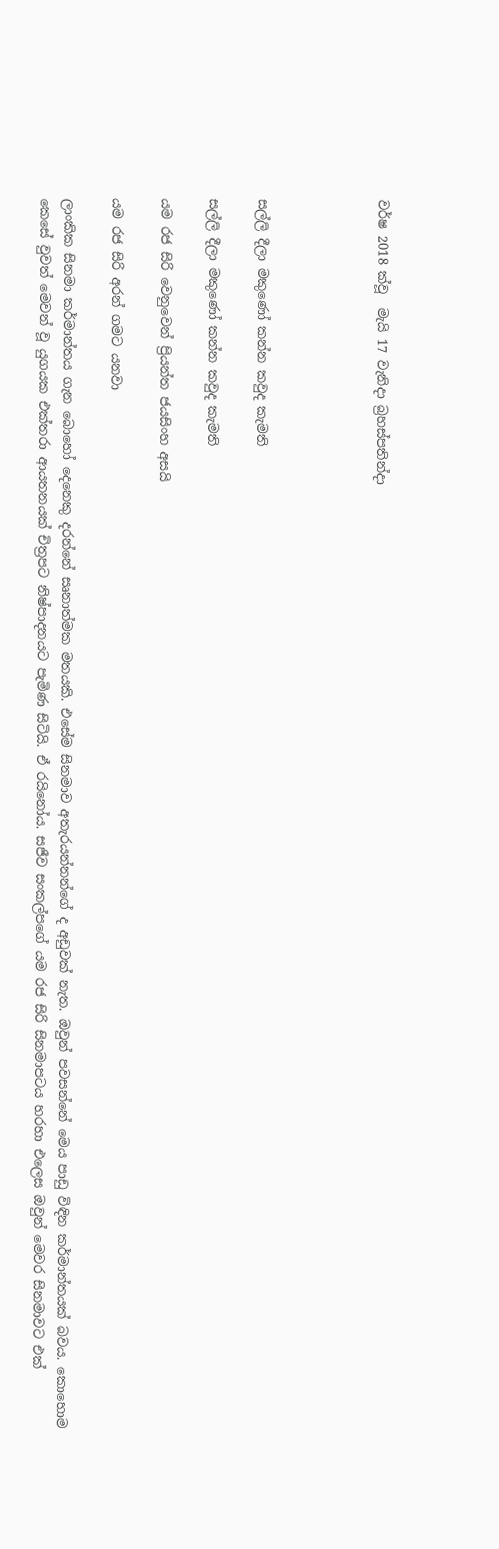වර්ෂ 2018 ක්වූ  මැයි 17 වැනිදා බ්‍රහස්පතින්දා




සල්ලි දීලා මකුණෝ කන්න කවුද කැමති

සල්ලි දීලා මකුණෝ කන්න කවුද කැමති

යම රජ සිරි වෙනුවෙන් ප්‍රියන්ත ජයසිංහ අසයි

යම රජ සිරි අරන් ගමට යනවා

ලාංකික සිනමා කර්මාන්තය ගැන බොහෝ දෙනෙකු දරන්නේ සෘනාත්මක මතයකි. එසේම සිනමාව අතැරයන්නන්ගේ ද අඩුවක් නැත. ඔවුන් පවසන්නේ මෙය පාඩු විඳින කර්මාන්තයක් බවය. කොහොම කෙසේ වුවත් මෙවන් වූ යුගයක එක්තරා ආයතනයක් චිත්‍රපට නිෂ්පාදනයට පැමිණ සිටියි. ඒ රයිනෝය. සජීව සංකල්පගේ යම රජ සිරි සිනමාපටය හරහා එලෙස ඔවුන් මෙවර සිනමාවට එක්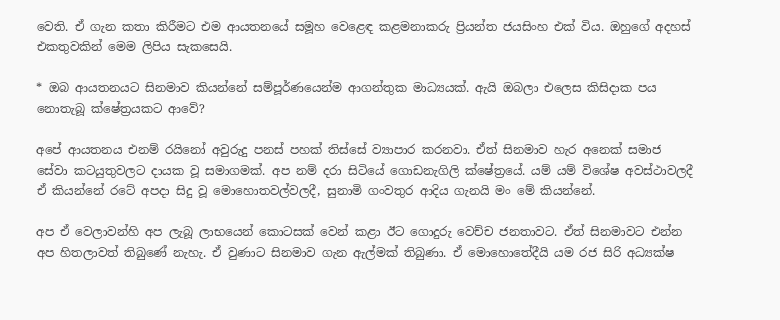වෙති. ඒ ගැන කතා කිරීමට එම ආයතනයේ සමූහ වෙළෙඳ කළමනාකරු ප්‍රියන්ත ජයසිංහ එක් විය. ඔහුගේ අදහස් එකතුවකින් මෙම ලිපිය සැකසෙයි.

* ඔබ ආයතනයට සිනමාව කියන්නේ සම්පූර්ණයෙන්ම ආගන්තුක මාධ්‍යයක්. ඇයි ඔබලා එලෙස කිසිදාක පය නොතැබූ ක්ෂේත්‍රයකට ආවේ?

අපේ ආයතනය එනම් රයිනෝ අවුරුදු පනස් පහක් තිස්සේ ව්‍යාපාර කරනවා. ඒත් සිනමාව හැර අනෙක් සමාජ සේවා කටයුතුවලට දායක වූ සමාගමක්. අප නම් දරා සිටියේ ගොඩනැගිලි ක්ෂේත්‍රයේ. යම් යම් විශේෂ අවස්ථාවලදී ඒ කියන්නේ රටේ අපදා සිදු වූ මොහොතවල්වලදී, සුනාමි ගංවතුර ආදිය ගැනයි මං මේ කියන්නේ.

අප ඒ වෙලාවන්හි අප ලැබූ ලාභයෙන් කොටසක් වෙන් කළා ඊට ගොදුරු වෙච්ච ජනතාවට. ඒත් සිනමාවට එන්න අප හිතලාවත් තිබුණේ නැහැ. ඒ වුණාට සිනමාව ගැන ඇල්මක් තිබුණා. ඒ මොහොතේදීයි යම රජ සිරි අධ්‍යක්ෂ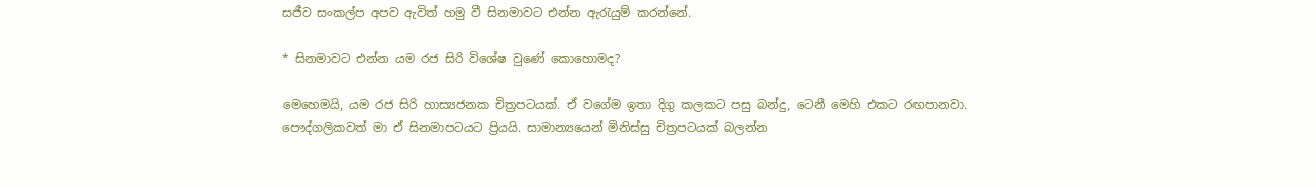සජීව සංකල්ප අපව ඇවිත් හමු වී සිනමාවට එන්න ඇරැයුම් කරන්නේ.

* සිනමාවට එන්න යම රජ සිරි විශේෂ වුණේ කොහොමද?

මෙහෙමයි, යම රජ සිරි හාස්‍යජනක චිත්‍රපටයක්. ඒ වගේම ඉතා දිගු කලකට පසු බන්දු, ටෙනී මෙහි එකට රඟපානවා. පෞද්ගලිකවත් මා ඒ සිනමාපටයට ප්‍රියයි. සාමාන්‍යයෙන් මිනිස්සු චිත්‍රපටයක් බලන්න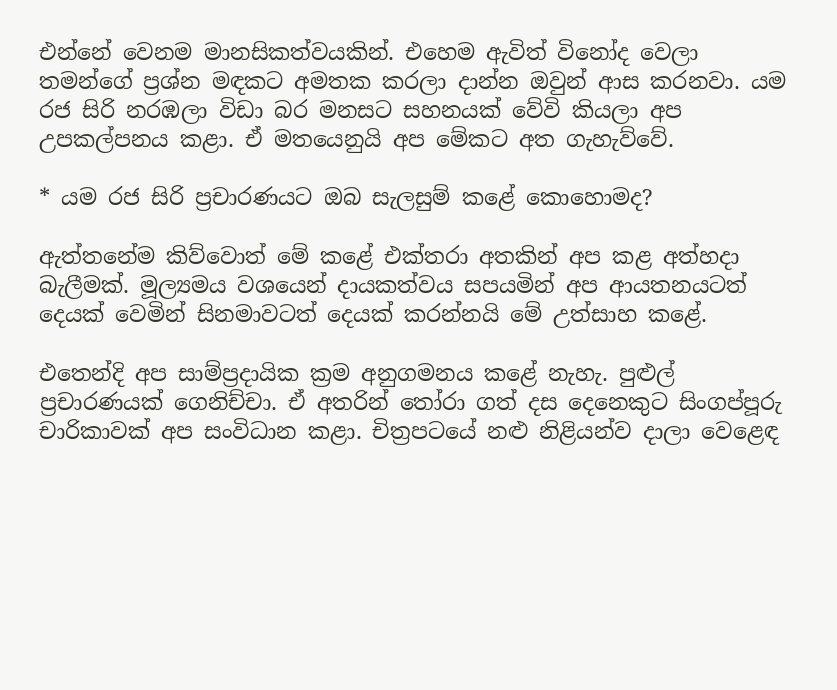එන්නේ වෙනම මානසිකත්වයකින්. එහෙම ඇවිත් විනෝද වෙලා තමන්ගේ ප්‍රශ්න මඳකට අමතක කරලා දාන්න ඔවුන් ආස කරනවා. යම රජ සිරි නරඹලා විඩා බර මනසට සහනයක් වේවි කියලා අප උපකල්පනය කළා. ඒ මතයෙනුයි අප මේකට අත ගැහැව්වේ.

* යම රජ සිරි ප්‍රචාරණයට ඔබ සැලසුම් කළේ කොහොමද?

ඇත්තනේම කිව්වොත් මේ කළේ එක්තරා අතකින් අප කළ අත්හදා බැලීමක්. මූල්‍යමය වශයෙන් දායකත්වය සපයමින් අප ආයතනයටත් දෙයක් වෙමින් සිනමාවටත් දෙයක් කරන්නයි මේ උත්සාහ කළේ.

එතෙන්දි අප සාම්ප්‍රදායික ක්‍රම අනුගමනය කළේ නැහැ. පුළුල් ප්‍රචාරණයක් ගෙනිච්චා. ඒ අතරින් තෝරා ගත් දස දෙනෙකුට සිංගප්පූරු චාරිකාවක් අප සංවිධාන කළා. චිත්‍රපටයේ නළු නිළියන්ව දාලා වෙළෙඳ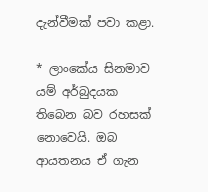දැන්වීමක් පවා කළා.

* ලාංකේය සිනමාව යම් අර්බුදයක තිබෙන බව රහසක් නොවෙයි. ඔබ ආයතනය ඒ ගැන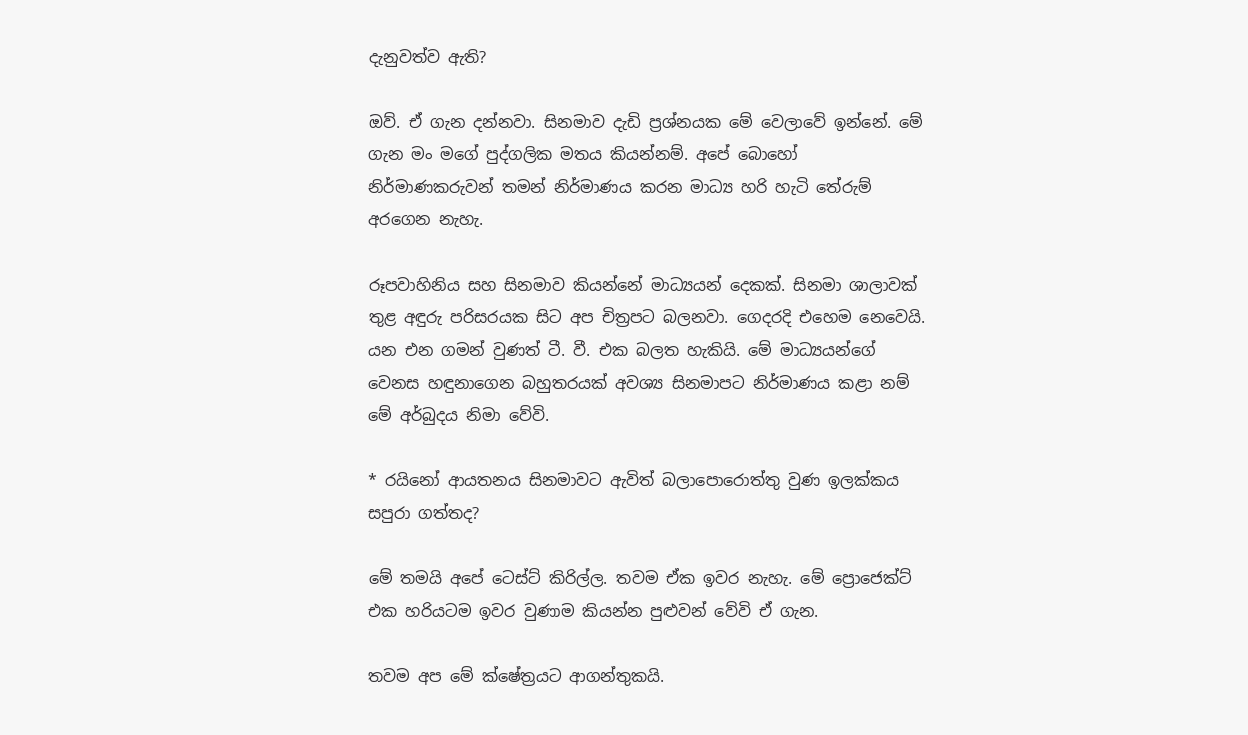දැනුවත්ව ඇති?

ඔව්. ඒ ගැන දන්නවා. සිනමාව දැඩි ප්‍රශ්නයක මේ වෙලාවේ ඉන්නේ. මේ ගැන මං මගේ පුද්ගලික මතය කියන්නම්. අපේ බොහෝ නිර්මාණකරුවන් තමන් නිර්මාණය කරන මාධ්‍ය හරි හැටි තේරුම් අරගෙන නැහැ.

රූපවාහිනිය සහ සිනමාව කියන්නේ මාධ්‍යයන් දෙකක්. සිනමා ශාලාවක් තුළ අඳුරු පරිසරයක සිට අප චිත්‍රපට බලනවා. ගෙදරදි එහෙම නෙවෙයි. යන එන ගමන් වුණත් ටී. වී. එක බලත හැකියි. මේ මාධ්‍යයන්ගේ වෙනස හඳුනාගෙන බහුතරයක් අවශ්‍ය සිනමාපට නිර්මාණය කළා නම් මේ අර්බුදය නිමා වේවි.

* රයිනෝ ආයතනය සිනමාවට ඇවිත් බලාපොරොත්තු වුණ ඉලක්කය සපුරා ගත්තද?

මේ තමයි අපේ ටෙස්ට් කිරිල්ල. තවම ඒක ඉවර නැහැ. මේ ප්‍රොජෙක්ට් එක හරියටම ඉවර වුණාම කියන්න පුළුවන් වේවි ඒ ගැන.

තවම අප මේ ක්ෂේත්‍රයට ආගන්තුකයි.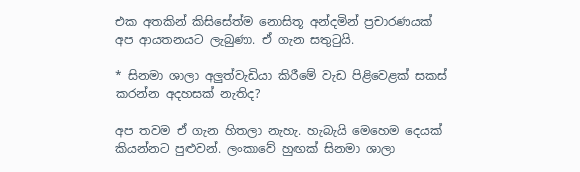එක අතකින් කිසිසේත්ම නොසිතූ අන්දමින් ප්‍රචාරණයක් අප ආයතනයට ලැබුණා. ඒ ගැන සතුටුයි.

* සිනමා ශාලා අලුත්වැඩියා කිරීමේ වැඩ පිළිවෙළක් සකස් කරන්න අදහසක් නැතිද?

අප තවම ඒ ගැන හිතලා නැහැ. හැබැයි මෙහෙම දෙයක් කියන්නට පුළුවන්. ලංකාවේ හුඟක් සිනමා ශාලා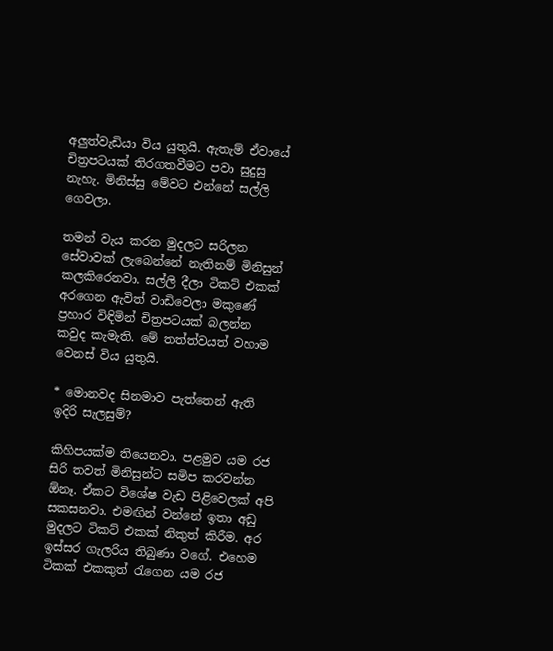අලුත්වැඩියා විය යුතුයි. ඇතැම් ඒවායේ චිත්‍රපටයක් තිරගතවීමට පවා සුදුසු නැහැ. මිනිස්සු මේවට එන්නේ සල්ලි ගෙවලා.

තමන් වැය කරන මුදලට සරිලන සේවාවක් ලැබෙන්නේ නැතිනම් මිනිසුන් කලකිරෙනවා. සල්ලි දීලා ටිකට් එකක් අරගෙන ඇවිත් වාඩිවෙලා මකුණේ ප්‍රහාර විඳිමින් චිත්‍රපටයක් බලන්න කවුද කැමැති. මේ තත්ත්වයත් වහාම වෙනස් විය යුතුයි.

* මොනවද සිනමාව පැත්තෙන් ඇති ඉදිරි සැලසුම්?

කිහිපයක්ම තියෙනවා. පළමුව යම රජ සිරි තවත් මිනිසුන්ට සමිප කරවන්න ඕනෑ. ඒකට විශේෂ වැඩ පිළිවෙලක් අපි සකසනවා. එමඟින් වන්නේ ඉතා අඩු මුදලට ටිකට් එකක් නිකුත් කිරීම. අර ඉස්සර ගැලරිය තිබුණා වගේ. එහෙම ටිකක් එකකුත් රැගෙන යම රජ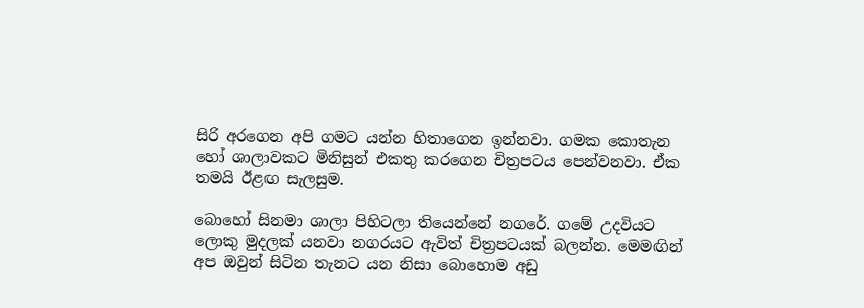සිරි අරගෙන අපි ගමට යන්න හිතාගෙන ඉන්නවා. ගමක කොතැන හෝ ශාලාවකට මිනිසුන් එකතු කරගෙන චිත්‍රපටය පෙන්වනවා. ඒක තමයි ඊළඟ සැලසුම.

බොහෝ සිනමා ශාලා පිහිටලා තියෙන්නේ නගරේ. ගමේ උදවියට ලොකු මුදලක් යනවා නගරයට ඇවිත් චිත්‍රපටයක් බලන්න. මෙමඟින් අප ඔවුන් සිටින තැනට යන නිසා බොහොම අඩු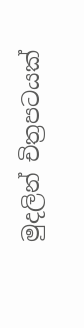මුදලින් චිත්‍රපටයක්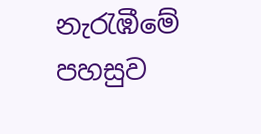නැරැඹීමේ පහසුව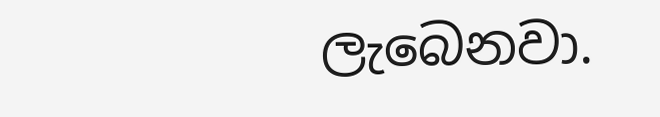ලැබෙනවා.